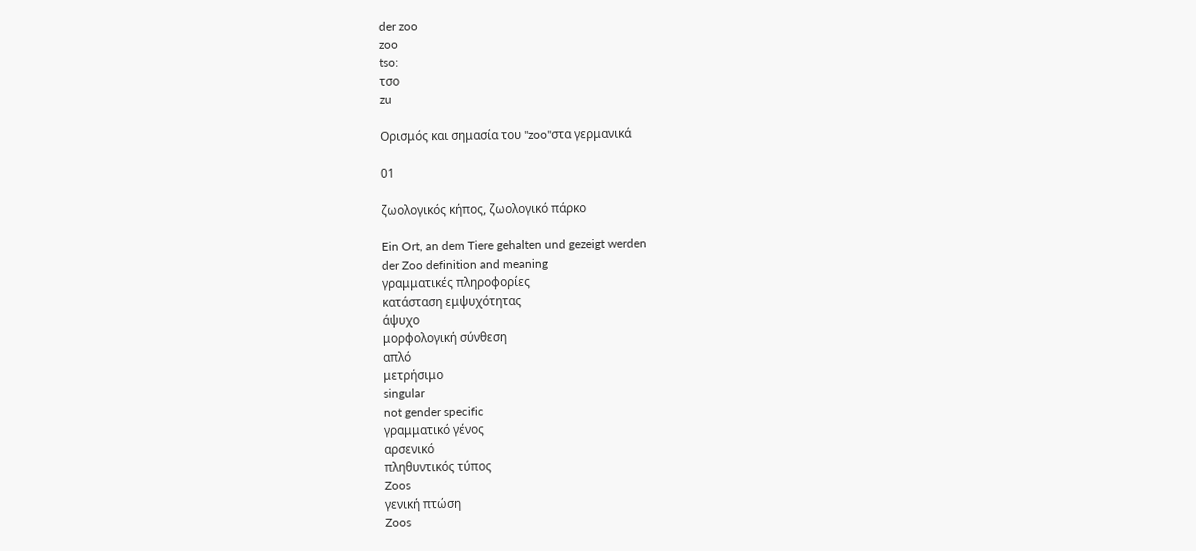der zoo
zoo
tso:
τσο
zu

Ορισμός και σημασία του "zoo"στα γερμανικά

01

ζωολογικός κήπος, ζωολογικό πάρκο

Ein Ort, an dem Tiere gehalten und gezeigt werden
der Zoo definition and meaning
γραμματικές πληροφορίες
κατάσταση εμψυχότητας
άψυχο
μορφολογική σύνθεση
απλό
μετρήσιμο
singular
not gender specific
γραμματικό γένος
αρσενικό
πληθυντικός τύπος
Zoos
γενική πτώση
Zoos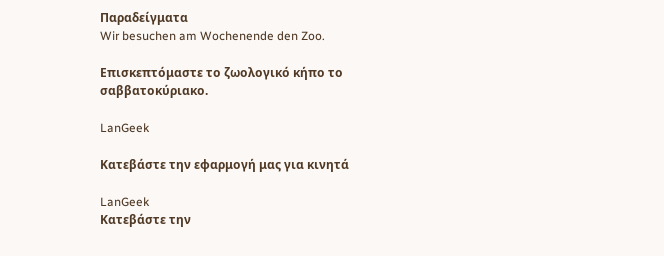Παραδείγματα
Wir besuchen am Wochenende den Zoo.

Επισκεπτόμαστε το ζωολογικό κήπο το σαββατοκύριακο.

LanGeek

Κατεβάστε την εφαρμογή μας για κινητά

LanGeek
Κατεβάστε την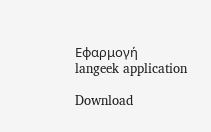Εφαρμογή
langeek application

Download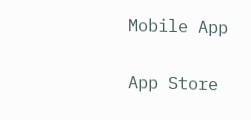Mobile App

App Store